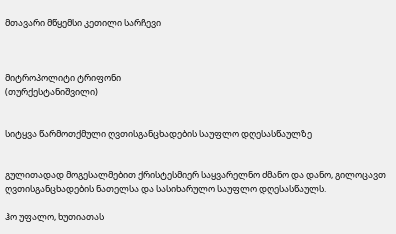მთავარი მწყემსი კეთილი სარჩევი



მიტროპოლიტი ტრიფონი
(თურქესტანიშვილი)


სიტყვა წარმოთქმული ღვთისგანცხადების საუფლო დღესასწაულზე


გულითადად მოგესალმებით ქრისტესმიერ საყვარელნო ძმანო და დანო, გილოცავთ ღვთისგანცხადების ნათელსა და სასიხარულო საუფლო დღესასწაულს.

ჰო უფალო, ხუთიათას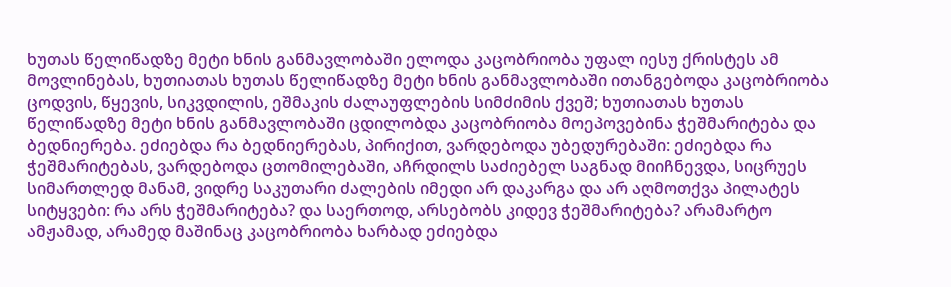ხუთას წელიწადზე მეტი ხნის განმავლობაში ელოდა კაცობრიობა უფალ იესუ ქრისტეს ამ მოვლინებას, ხუთიათას ხუთას წელიწადზე მეტი ხნის განმავლობაში ითანგებოდა კაცობრიობა ცოდვის, წყევის, სიკვდილის, ეშმაკის ძალაუფლების სიმძიმის ქვეშ; ხუთიათას ხუთას წელიწადზე მეტი ხნის განმავლობაში ცდილობდა კაცობრიობა მოეპოვებინა ჭეშმარიტება და ბედნიერება. ეძიებდა რა ბედნიერებას, პირიქით, ვარდებოდა უბედურებაში: ეძიებდა რა ჭეშმარიტებას, ვარდებოდა ცთომილებაში, აჩრდილს საძიებელ საგნად მიიჩნევდა, სიცრუეს სიმართლედ მანამ, ვიდრე საკუთარი ძალების იმედი არ დაკარგა და არ აღმოთქვა პილატეს სიტყვები: რა არს ჭეშმარიტება? და საერთოდ, არსებობს კიდევ ჭეშმარიტება? არამარტო ამჟამად, არამედ მაშინაც კაცობრიობა ხარბად ეძიებდა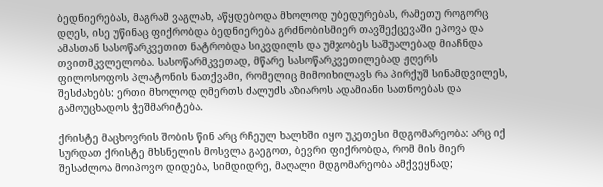ბედნიერებას, მაგრამ ვაგლახ, აწყდებოდა მხოლოდ უბედურებას, რამეთუ როგორც დღეს, ისე უწინაც ფიქრობდა ბედნიერება გრძნობისმიერ თავშექცევაში ეპოვა და ამასთან სასოწარკვეთით ნატრობდა სიკვდილს და უმჯობეს საშუალებად მიაჩნდა თვითმკვლელობა. სასოწარმკვეთად, მწარე სასოწარკვეთილებად ჟღერს ფილოსოფოს პლატონის ნათქვამი, რომელიც მიმოიხილავს რა პირქუშ სინამდვილეს, შესძახებს: ერთი მხოლოდ ღმერთს ძალუძს აზიაროს ადამიანი სათნოებას და გამოუცხადოს ჭეშმარიტება.

ქრისტე მაცხოვრის შობის წინ არც რჩეულ ხალხში იყო უკეთესი მდგომარეობა: არც იქ სურდათ ქრისტე მხსნელის მოსვლა გაეგოთ, ბევრი ფიქრობდა, რომ მის მიერ შესაძლოა მოიპოვო დიდება, სიმდიდრე, მაღალი მდგომარეობა ამქვეყნად;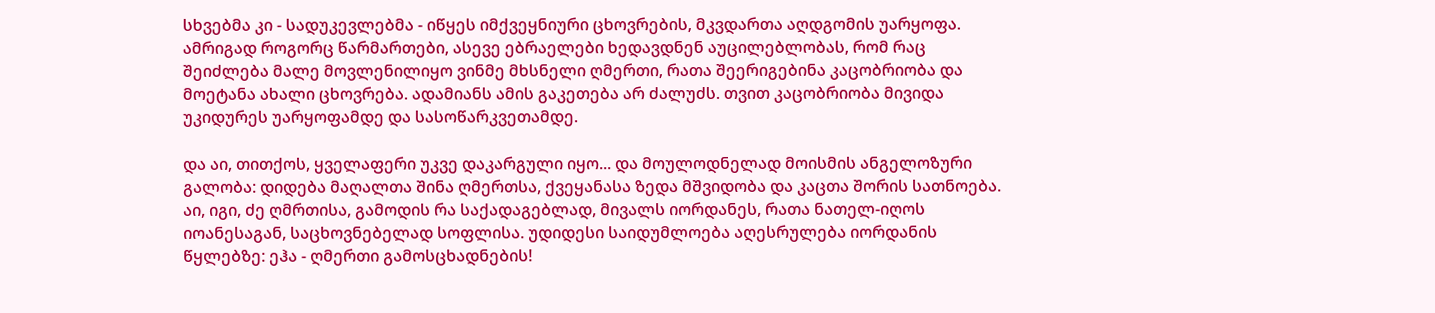სხვებმა კი - სადუკევლებმა - იწყეს იმქვეყნიური ცხოვრების, მკვდართა აღდგომის უარყოფა. ამრიგად როგორც წარმართები, ასევე ებრაელები ხედავდნენ აუცილებლობას, რომ რაც შეიძლება მალე მოვლენილიყო ვინმე მხსნელი ღმერთი, რათა შეერიგებინა კაცობრიობა და მოეტანა ახალი ცხოვრება. ადამიანს ამის გაკეთება არ ძალუძს. თვით კაცობრიობა მივიდა უკიდურეს უარყოფამდე და სასოწარკვეთამდე.

და აი, თითქოს, ყველაფერი უკვე დაკარგული იყო... და მოულოდნელად მოისმის ანგელოზური გალობა: დიდება მაღალთა შინა ღმერთსა, ქვეყანასა ზედა მშვიდობა და კაცთა შორის სათნოება. აი, იგი, ძე ღმრთისა, გამოდის რა საქადაგებლად, მივალს იორდანეს, რათა ნათელ-იღოს იოანესაგან, საცხოვნებელად სოფლისა. უდიდესი საიდუმლოება აღესრულება იორდანის წყლებზე: ეჰა - ღმერთი გამოსცხადნების!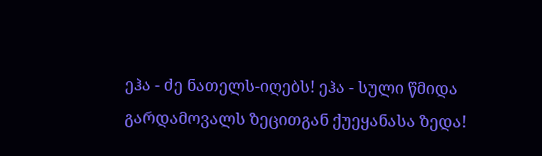ეჰა - ძე ნათელს-იღებს! ეჰა - სული წმიდა გარდამოვალს ზეცითგან ქუეყანასა ზედა!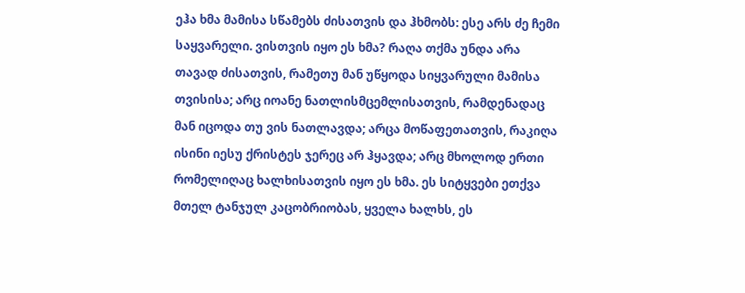ეჰა ხმა მამისა სწამებს ძისათვის და ჰხმობს: ესე არს ძე ჩემი საყვარელი. ვისთვის იყო ეს ხმა? რაღა თქმა უნდა არა თავად ძისათვის, რამეთუ მან უწყოდა სიყვარული მამისა თვისისა; არც იოანე ნათლისმცემლისათვის, რამდენადაც მან იცოდა თუ ვის ნათლავდა; არცა მოწაფეთათვის, რაკიღა ისინი იესუ ქრისტეს ჯერეც არ ჰყავდა; არც მხოლოდ ერთი რომელიღაც ხალხისათვის იყო ეს ხმა. ეს სიტყვები ეთქვა მთელ ტანჯულ კაცობრიობას, ყველა ხალხს, ეს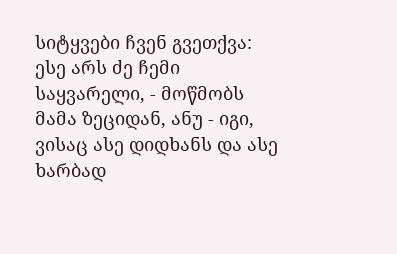სიტყვები ჩვენ გვეთქვა: ესე არს ძე ჩემი საყვარელი, - მოწმობს მამა ზეციდან, ანუ - იგი, ვისაც ასე დიდხანს და ასე ხარბად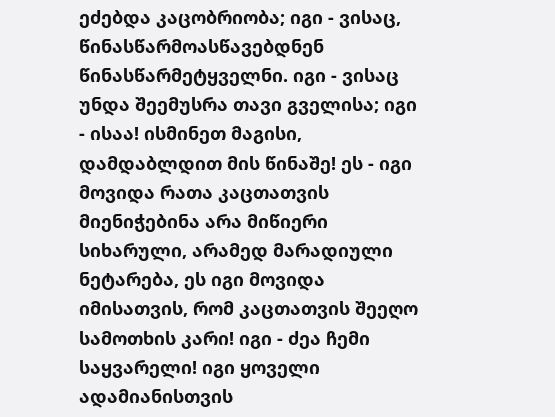ეძებდა კაცობრიობა; იგი - ვისაც, წინასწარმოასწავებდნენ წინასწარმეტყველნი. იგი - ვისაც უნდა შეემუსრა თავი გველისა; იგი - ისაა! ისმინეთ მაგისი, დამდაბლდით მის წინაშე! ეს - იგი მოვიდა რათა კაცთათვის მიენიჭებინა არა მიწიერი სიხარული, არამედ მარადიული ნეტარება, ეს იგი მოვიდა იმისათვის, რომ კაცთათვის შეეღო სამოთხის კარი! იგი - ძეა ჩემი საყვარელი! იგი ყოველი ადამიანისთვის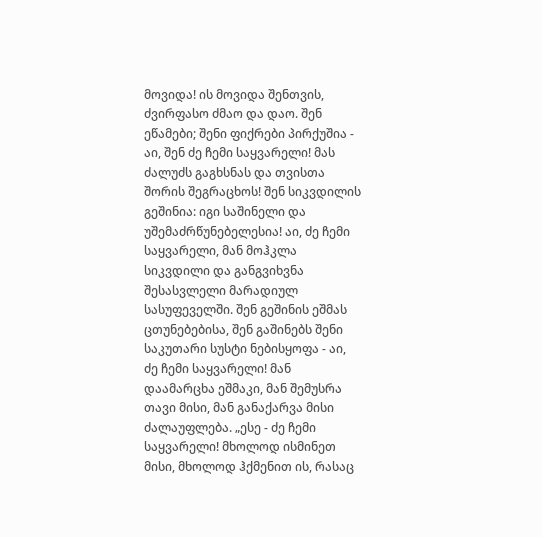მოვიდა! ის მოვიდა შენთვის, ძვირფასო ძმაო და დაო. შენ ეწამები; შენი ფიქრები პირქუშია - აი, შენ ძე ჩემი საყვარელი! მას ძალუძს გაგხსნას და თვისთა შორის შეგრაცხოს! შენ სიკვდილის გეშინია: იგი საშინელი და უშემაძრწუნებელესია! აი, ძე ჩემი საყვარელი, მან მოჰკლა სიკვდილი და განგვიხვნა შესასვლელი მარადიულ სასუფეველში. შენ გეშინის ეშმას ცთუნებებისა, შენ გაშინებს შენი საკუთარი სუსტი ნებისყოფა - აი, ძე ჩემი საყვარელი! მან დაამარცხა ეშმაკი, მან შემუსრა თავი მისი, მან განაქარვა მისი ძალაუფლება. „ესე - ძე ჩემი საყვარელი! მხოლოდ ისმინეთ მისი, მხოლოდ ჰქმენით ის, რასაც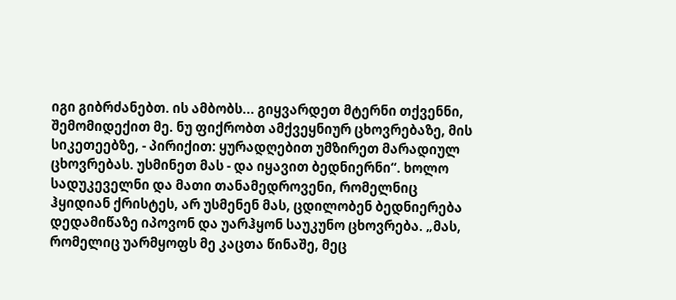იგი გიბრძანებთ. ის ამბობს... გიყვარდეთ მტერნი თქვენნი, შემომიდექით მე. ნუ ფიქრობთ ამქვეყნიურ ცხოვრებაზე, მის სიკეთეებზე, - პირიქით: ყურადღებით უმზირეთ მარადიულ ცხოვრებას. უსმინეთ მას - და იყავით ბედნიერნი“. ხოლო სადუკეველნი და მათი თანამედროვენი, რომელნიც ჰყიდიან ქრისტეს, არ უსმენენ მას, ცდილობენ ბედნიერება დედამიწაზე იპოვონ და უარჰყონ საუკუნო ცხოვრება. „მას, რომელიც უარმყოფს მე კაცთა წინაშე, მეც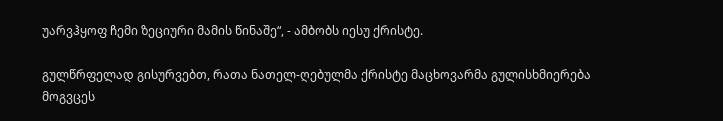უარვჰყოფ ჩემი ზეციური მამის წინაშე“, - ამბობს იესუ ქრისტე.

გულწრფელად გისურვებთ, რათა ნათელ-ღებულმა ქრისტე მაცხოვარმა გულისხმიერება მოგვცეს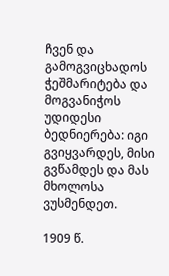ჩვენ და გამოგვიცხადოს ჭეშმარიტება და მოგვანიჭოს უდიდესი ბედნიერება: იგი გვიყვარდეს, მისი გვწამდეს და მას მხოლოსა ვუსმენდეთ.

1909 წ.